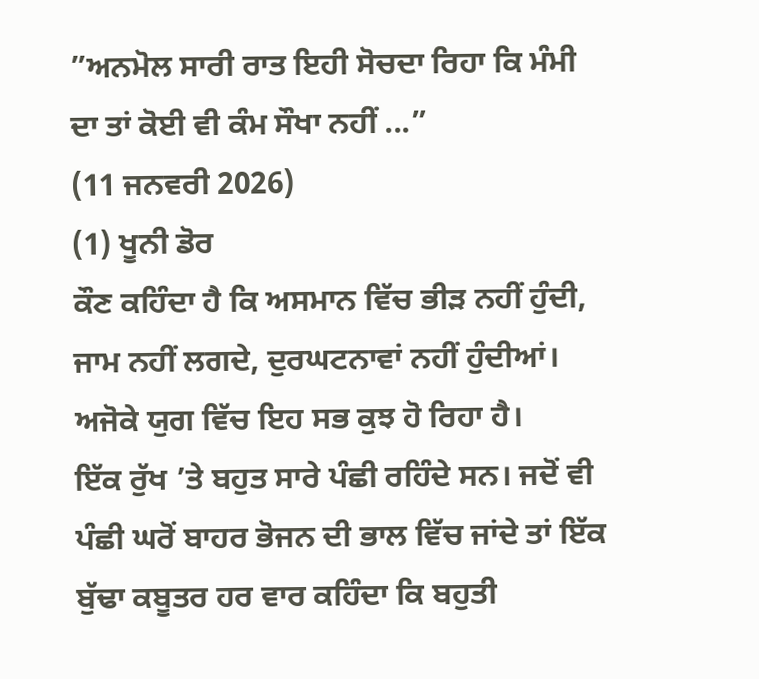”ਅਨਮੋਲ ਸਾਰੀ ਰਾਤ ਇਹੀ ਸੋਚਦਾ ਰਿਹਾ ਕਿ ਮੰਮੀ ਦਾ ਤਾਂ ਕੋਈ ਵੀ ਕੰਮ ਸੌਖਾ ਨਹੀਂ ...”
(11 ਜਨਵਰੀ 2026)
(1) ਖੂਨੀ ਡੋਰ
ਕੌਣ ਕਹਿੰਦਾ ਹੈ ਕਿ ਅਸਮਾਨ ਵਿੱਚ ਭੀੜ ਨਹੀਂ ਹੁੰਦੀ, ਜਾਮ ਨਹੀਂ ਲਗਦੇ, ਦੁਰਘਟਨਾਵਾਂ ਨਹੀਂ ਹੁੰਦੀਆਂ। ਅਜੋਕੇ ਯੁਗ ਵਿੱਚ ਇਹ ਸਭ ਕੁਝ ਹੋ ਰਿਹਾ ਹੈ।
ਇੱਕ ਰੁੱਖ ’ਤੇ ਬਹੁਤ ਸਾਰੇ ਪੰਛੀ ਰਹਿੰਦੇ ਸਨ। ਜਦੋਂ ਵੀ ਪੰਛੀ ਘਰੋਂ ਬਾਹਰ ਭੋਜਨ ਦੀ ਭਾਲ ਵਿੱਚ ਜਾਂਦੇ ਤਾਂ ਇੱਕ ਬੁੱਢਾ ਕਬੂਤਰ ਹਰ ਵਾਰ ਕਹਿੰਦਾ ਕਿ ਬਹੁਤੀ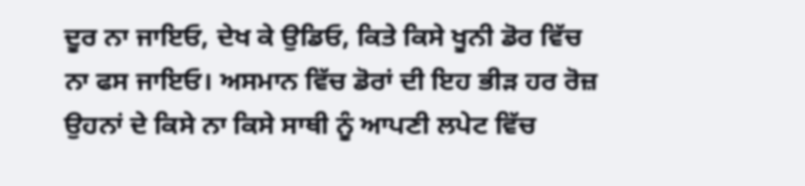ਦੂਰ ਨਾ ਜਾਇਓ, ਦੇਖ ਕੇ ਉਡਿਓ, ਕਿਤੇ ਕਿਸੇ ਖੂਨੀ ਡੋਰ ਵਿੱਚ ਨਾ ਫਸ ਜਾਇਓ। ਅਸਮਾਨ ਵਿੱਚ ਡੋਰਾਂ ਦੀ ਇਹ ਭੀੜ ਹਰ ਰੋਜ਼ ਉਹਨਾਂ ਦੇ ਕਿਸੇ ਨਾ ਕਿਸੇ ਸਾਥੀ ਨੂੰ ਆਪਣੀ ਲਪੇਟ ਵਿੱਚ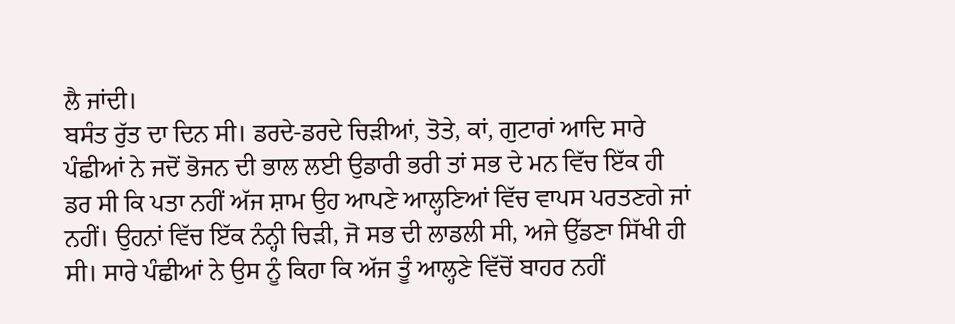ਲੈ ਜਾਂਦੀ।
ਬਸੰਤ ਰੁੱਤ ਦਾ ਦਿਨ ਸੀ। ਡਰਦੇ-ਡਰਦੇ ਚਿੜੀਆਂ, ਤੋਤੇ, ਕਾਂ, ਗੁਟਾਰਾਂ ਆਦਿ ਸਾਰੇ ਪੰਛੀਆਂ ਨੇ ਜਦੋਂ ਭੋਜਨ ਦੀ ਭਾਲ ਲਈ ਉਡਾਰੀ ਭਰੀ ਤਾਂ ਸਭ ਦੇ ਮਨ ਵਿੱਚ ਇੱਕ ਹੀ ਡਰ ਸੀ ਕਿ ਪਤਾ ਨਹੀਂ ਅੱਜ ਸ਼ਾਮ ਉਹ ਆਪਣੇ ਆਲ੍ਹਣਿਆਂ ਵਿੱਚ ਵਾਪਸ ਪਰਤਣਗੇ ਜਾਂ ਨਹੀਂ। ਉਹਨਾਂ ਵਿੱਚ ਇੱਕ ਨੰਨ੍ਹੀ ਚਿੜੀ, ਜੋ ਸਭ ਦੀ ਲਾਡਲੀ ਸੀ, ਅਜੇ ਉੱਡਣਾ ਸਿੱਖੀ ਹੀ ਸੀ। ਸਾਰੇ ਪੰਛੀਆਂ ਨੇ ਉਸ ਨੂੰ ਕਿਹਾ ਕਿ ਅੱਜ ਤੂੰ ਆਲ੍ਹਣੇ ਵਿੱਚੋਂ ਬਾਹਰ ਨਹੀਂ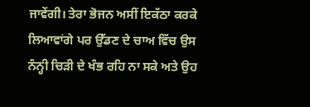ਜਾਵੇਂਗੀ। ਤੇਰਾ ਭੋਜਨ ਅਸੀਂ ਇਕੱਠਾ ਕਰਕੇ ਲਿਆਵਾਂਗੇ ਪਰ ਉੱਡਣ ਦੇ ਚਾਅ ਵਿੱਚ ਉਸ ਨੰਨ੍ਹੀ ਚਿੜੀ ਦੇ ਖੰਭ ਰਹਿ ਨਾ ਸਕੇ ਅਤੇ ਉਹ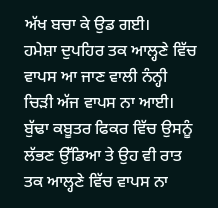ਅੱਖ ਬਚਾ ਕੇ ਉਡ ਗਈ।
ਹਮੇਸ਼ਾ ਦੁਪਹਿਰ ਤਕ ਆਲ੍ਹਣੇ ਵਿੱਚ ਵਾਪਸ ਆ ਜਾਣ ਵਾਲੀ ਨੰਨ੍ਹੀ ਚਿੜੀ ਅੱਜ ਵਾਪਸ ਨਾ ਆਈ। ਬੁੱਢਾ ਕਬੂਤਰ ਫਿਕਰ ਵਿੱਚ ਉਸਨੂੰ ਲੱਭਣ ਉੱਡਿਆ ਤੇ ਉਹ ਵੀ ਰਾਤ ਤਕ ਆਲ੍ਹਣੇ ਵਿੱਚ ਵਾਪਸ ਨਾ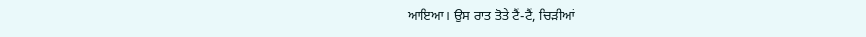ਆਇਆ। ਉਸ ਰਾਤ ਤੋਤੇ ਟੈਂ-ਟੈਂ, ਚਿੜੀਆਂ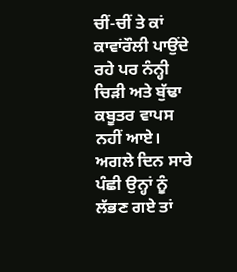ਚੀਂ-ਚੀਂ ਤੇ ਕਾਂ ਕਾਵਾਂਰੌਲੀ ਪਾਉਂਦੇ ਰਹੇ ਪਰ ਨੰਨ੍ਹੀ ਚਿੜੀ ਅਤੇ ਬੁੱਢਾ ਕਬੂਤਰ ਵਾਪਸ ਨਹੀਂ ਆਏ। ਅਗਲੇ ਦਿਨ ਸਾਰੇ ਪੰਛੀ ਉਨ੍ਹਾਂ ਨੂੰ ਲੱਭਣ ਗਏ ਤਾਂ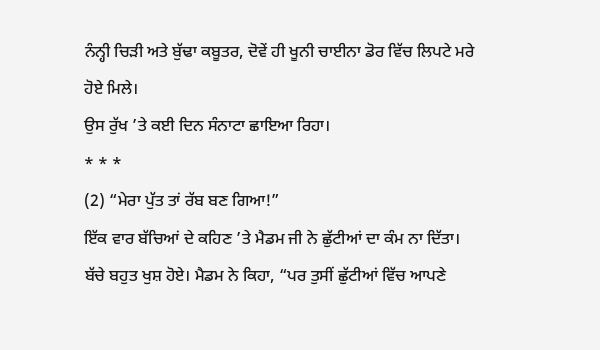ਨੰਨ੍ਹੀ ਚਿੜੀ ਅਤੇ ਬੁੱਢਾ ਕਬੂਤਰ, ਦੋਵੇਂ ਹੀ ਖੂਨੀ ਚਾਈਨਾ ਡੋਰ ਵਿੱਚ ਲਿਪਟੇ ਮਰੇ ਹੋਏ ਮਿਲੇ।
ਉਸ ਰੁੱਖ ’ਤੇ ਕਈ ਦਿਨ ਸੰਨਾਟਾ ਛਾਇਆ ਰਿਹਾ।
* * *
(2) “ਮੇਰਾ ਪੁੱਤ ਤਾਂ ਰੱਬ ਬਣ ਗਿਆ!”
ਇੱਕ ਵਾਰ ਬੱਚਿਆਂ ਦੇ ਕਹਿਣ ’ਤੇ ਮੈਡਮ ਜੀ ਨੇ ਛੁੱਟੀਆਂ ਦਾ ਕੰਮ ਨਾ ਦਿੱਤਾ। ਬੱਚੇ ਬਹੁਤ ਖੁਸ਼ ਹੋਏ। ਮੈਡਮ ਨੇ ਕਿਹਾ, “ਪਰ ਤੁਸੀਂ ਛੁੱਟੀਆਂ ਵਿੱਚ ਆਪਣੇ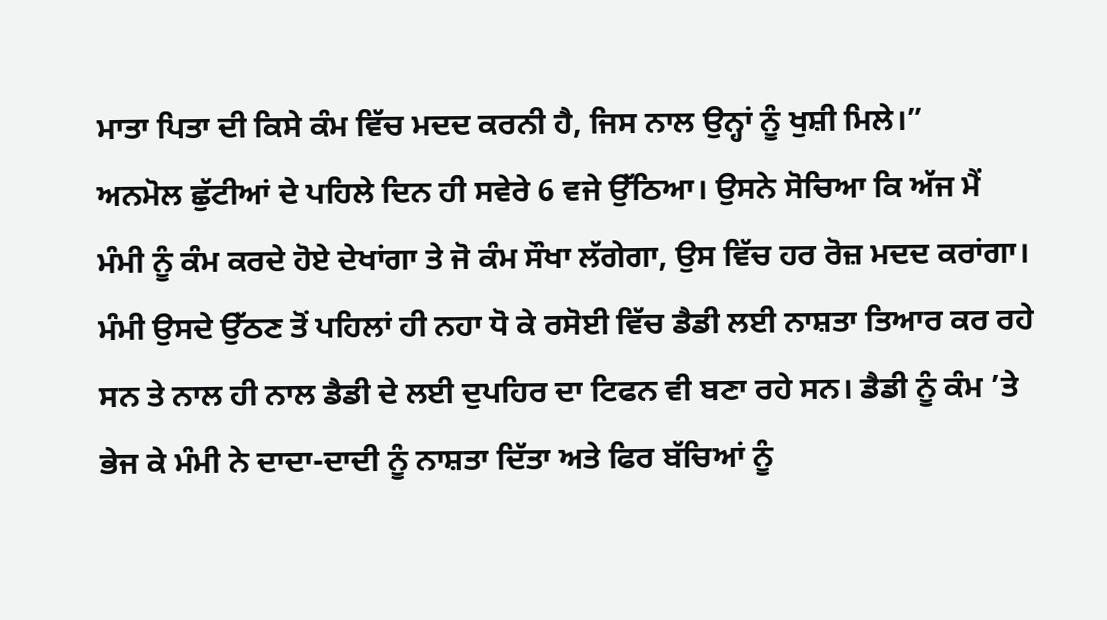ਮਾਤਾ ਪਿਤਾ ਦੀ ਕਿਸੇ ਕੰਮ ਵਿੱਚ ਮਦਦ ਕਰਨੀ ਹੈ, ਜਿਸ ਨਾਲ ਉਨ੍ਹਾਂ ਨੂੰ ਖੁਸ਼ੀ ਮਿਲੇ।”
ਅਨਮੋਲ ਛੁੱਟੀਆਂ ਦੇ ਪਹਿਲੇ ਦਿਨ ਹੀ ਸਵੇਰੇ 6 ਵਜੇ ਉੱਠਿਆ। ਉਸਨੇ ਸੋਚਿਆ ਕਿ ਅੱਜ ਮੈਂ ਮੰਮੀ ਨੂੰ ਕੰਮ ਕਰਦੇ ਹੋਏ ਦੇਖਾਂਗਾ ਤੇ ਜੋ ਕੰਮ ਸੌਖਾ ਲੱਗੇਗਾ, ਉਸ ਵਿੱਚ ਹਰ ਰੋਜ਼ ਮਦਦ ਕਰਾਂਗਾ। ਮੰਮੀ ਉਸਦੇ ਉੱਠਣ ਤੋਂ ਪਹਿਲਾਂ ਹੀ ਨਹਾ ਧੋ ਕੇ ਰਸੋਈ ਵਿੱਚ ਡੈਡੀ ਲਈ ਨਾਸ਼ਤਾ ਤਿਆਰ ਕਰ ਰਹੇ ਸਨ ਤੇ ਨਾਲ ਹੀ ਨਾਲ ਡੈਡੀ ਦੇ ਲਈ ਦੁਪਹਿਰ ਦਾ ਟਿਫਨ ਵੀ ਬਣਾ ਰਹੇ ਸਨ। ਡੈਡੀ ਨੂੰ ਕੰਮ ’ਤੇ ਭੇਜ ਕੇ ਮੰਮੀ ਨੇ ਦਾਦਾ-ਦਾਦੀ ਨੂੰ ਨਾਸ਼ਤਾ ਦਿੱਤਾ ਅਤੇ ਫਿਰ ਬੱਚਿਆਂ ਨੂੰ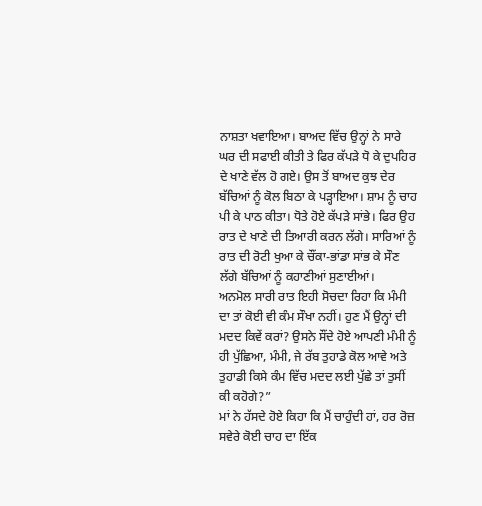ਨਾਸ਼ਤਾ ਖਵਾਇਆ। ਬਾਅਦ ਵਿੱਚ ਉਨ੍ਹਾਂ ਨੇ ਸਾਰੇ ਘਰ ਦੀ ਸਫਾਈ ਕੀਤੀ ਤੇ ਫਿਰ ਕੱਪੜੇ ਧੋ ਕੇ ਦੁਪਹਿਰ ਦੇ ਖਾਣੇ ਵੱਲ ਹੋ ਗਏ। ਉਸ ਤੋਂ ਬਾਅਦ ਕੁਝ ਦੇਰ ਬੱਚਿਆਂ ਨੂੰ ਕੋਲ ਬਿਠਾ ਕੇ ਪੜ੍ਹਾਇਆ। ਸ਼ਾਮ ਨੂੰ ਚਾਹ ਪੀ ਕੇ ਪਾਠ ਕੀਤਾ। ਧੋਤੇ ਹੋਏ ਕੱਪੜੇ ਸਾਂਭੇ। ਫਿਰ ਉਹ ਰਾਤ ਦੇ ਖਾਣੇ ਦੀ ਤਿਆਰੀ ਕਰਨ ਲੱਗੇ। ਸਾਰਿਆਂ ਨੂੰ ਰਾਤ ਦੀ ਰੋਟੀ ਖੁਆ ਕੇ ਚੌਂਕਾ-ਭਾਂਡਾ ਸਾਂਭ ਕੇ ਸੌਣ ਲੱਗੇ ਬੱਚਿਆਂ ਨੂੰ ਕਹਾਣੀਆਂ ਸੁਣਾਈਆਂ।
ਅਨਮੋਲ ਸਾਰੀ ਰਾਤ ਇਹੀ ਸੋਚਦਾ ਰਿਹਾ ਕਿ ਮੰਮੀ ਦਾ ਤਾਂ ਕੋਈ ਵੀ ਕੰਮ ਸੌਖਾ ਨਹੀਂ। ਹੁਣ ਮੈਂ ਉਨ੍ਹਾਂ ਦੀ ਮਦਦ ਕਿਵੇਂ ਕਰਾਂ? ਉਸਨੇ ਸੌਂਦੇ ਹੋਏ ਆਪਣੀ ਮੰਮੀ ਨੂੰ ਹੀ ਪੁੱਛਿਆ, ਮੰਮੀ, ਜੇ ਰੱਬ ਤੁਹਾਡੇ ਕੋਲ ਆਵੇ ਅਤੇ ਤੁਹਾਡੀ ਕਿਸੇ ਕੰਮ ਵਿੱਚ ਮਦਦ ਲਈ ਪੁੱਛੇ ਤਾਂ ਤੁਸੀਂ ਕੀ ਕਹੋਗੇ?”
ਮਾਂ ਨੇ ਹੱਸਦੇ ਹੋਏ ਕਿਹਾ ਕਿ ਮੈਂ ਚਾਹੁੰਦੀ ਹਾਂ, ਹਰ ਰੋਜ਼ ਸਵੇਰੇ ਕੋਈ ਚਾਹ ਦਾ ਇੱਕ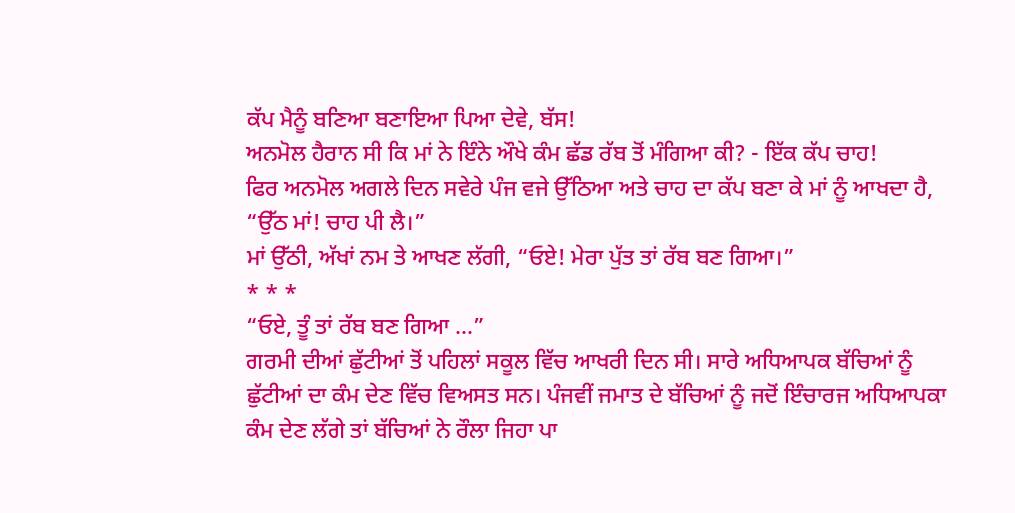ਕੱਪ ਮੈਨੂੰ ਬਣਿਆ ਬਣਾਇਆ ਪਿਆ ਦੇਵੇ, ਬੱਸ!
ਅਨਮੋਲ ਹੈਰਾਨ ਸੀ ਕਿ ਮਾਂ ਨੇ ਇੰਨੇ ਔਖੇ ਕੰਮ ਛੱਡ ਰੱਬ ਤੋਂ ਮੰਗਿਆ ਕੀ? - ਇੱਕ ਕੱਪ ਚਾਹ!
ਫਿਰ ਅਨਮੋਲ ਅਗਲੇ ਦਿਨ ਸਵੇਰੇ ਪੰਜ ਵਜੇ ਉੱਠਿਆ ਅਤੇ ਚਾਹ ਦਾ ਕੱਪ ਬਣਾ ਕੇ ਮਾਂ ਨੂੰ ਆਖਦਾ ਹੈ, “ਉੱਠ ਮਾਂ! ਚਾਹ ਪੀ ਲੈ।”
ਮਾਂ ਉੱਠੀ, ਅੱਖਾਂ ਨਮ ਤੇ ਆਖਣ ਲੱਗੀ, “ਓਏ! ਮੇਰਾ ਪੁੱਤ ਤਾਂ ਰੱਬ ਬਣ ਗਿਆ।”
* * *
“ਓਏ, ਤੂੰ ਤਾਂ ਰੱਬ ਬਣ ਗਿਆ ...”
ਗਰਮੀ ਦੀਆਂ ਛੁੱਟੀਆਂ ਤੋਂ ਪਹਿਲਾਂ ਸਕੂਲ ਵਿੱਚ ਆਖਰੀ ਦਿਨ ਸੀ। ਸਾਰੇ ਅਧਿਆਪਕ ਬੱਚਿਆਂ ਨੂੰ ਛੁੱਟੀਆਂ ਦਾ ਕੰਮ ਦੇਣ ਵਿੱਚ ਵਿਅਸਤ ਸਨ। ਪੰਜਵੀਂ ਜਮਾਤ ਦੇ ਬੱਚਿਆਂ ਨੂੰ ਜਦੋਂ ਇੰਚਾਰਜ ਅਧਿਆਪਕਾ ਕੰਮ ਦੇਣ ਲੱਗੇ ਤਾਂ ਬੱਚਿਆਂ ਨੇ ਰੌਲਾ ਜਿਹਾ ਪਾ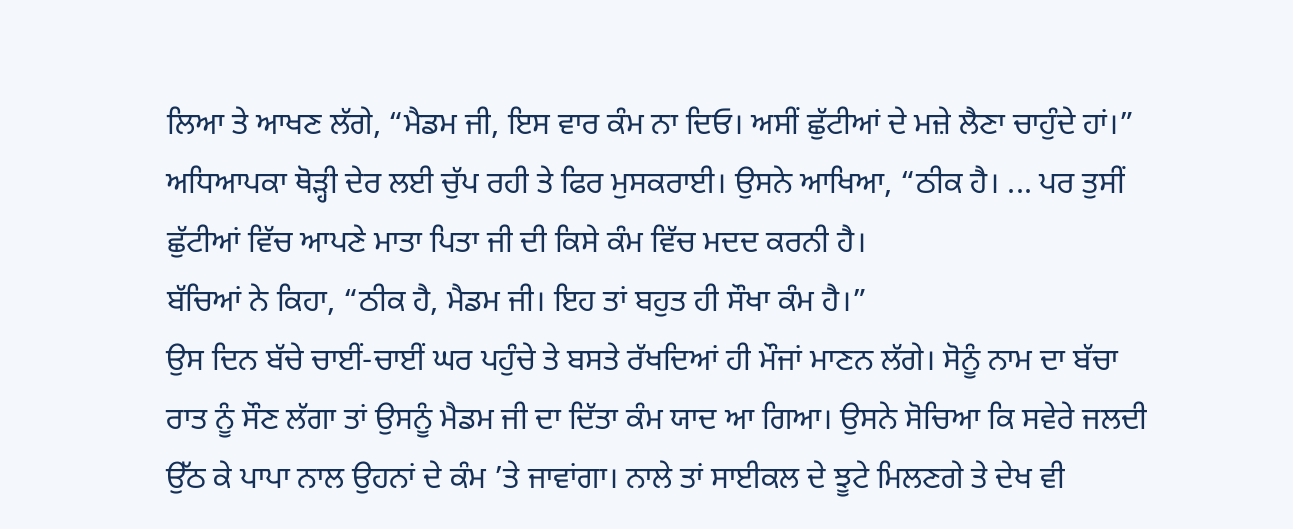ਲਿਆ ਤੇ ਆਖਣ ਲੱਗੇ, “ਮੈਡਮ ਜੀ, ਇਸ ਵਾਰ ਕੰਮ ਨਾ ਦਿਓ। ਅਸੀਂ ਛੁੱਟੀਆਂ ਦੇ ਮਜ਼ੇ ਲੈਣਾ ਚਾਹੁੰਦੇ ਹਾਂ।”
ਅਧਿਆਪਕਾ ਥੋੜ੍ਹੀ ਦੇਰ ਲਈ ਚੁੱਪ ਰਹੀ ਤੇ ਫਿਰ ਮੁਸਕਰਾਈ। ਉਸਨੇ ਆਖਿਆ, “ਠੀਕ ਹੈ। ... ਪਰ ਤੁਸੀਂ ਛੁੱਟੀਆਂ ਵਿੱਚ ਆਪਣੇ ਮਾਤਾ ਪਿਤਾ ਜੀ ਦੀ ਕਿਸੇ ਕੰਮ ਵਿੱਚ ਮਦਦ ਕਰਨੀ ਹੈ।
ਬੱਚਿਆਂ ਨੇ ਕਿਹਾ, “ਠੀਕ ਹੈ, ਮੈਡਮ ਜੀ। ਇਹ ਤਾਂ ਬਹੁਤ ਹੀ ਸੌਖਾ ਕੰਮ ਹੈ।”
ਉਸ ਦਿਨ ਬੱਚੇ ਚਾਈਂ-ਚਾਈਂ ਘਰ ਪਹੁੰਚੇ ਤੇ ਬਸਤੇ ਰੱਖਦਿਆਂ ਹੀ ਮੌਜਾਂ ਮਾਣਨ ਲੱਗੇ। ਸੋਨੂੰ ਨਾਮ ਦਾ ਬੱਚਾ ਰਾਤ ਨੂੰ ਸੌਣ ਲੱਗਾ ਤਾਂ ਉਸਨੂੰ ਮੈਡਮ ਜੀ ਦਾ ਦਿੱਤਾ ਕੰਮ ਯਾਦ ਆ ਗਿਆ। ਉਸਨੇ ਸੋਚਿਆ ਕਿ ਸਵੇਰੇ ਜਲਦੀ ਉੱਠ ਕੇ ਪਾਪਾ ਨਾਲ ਉਹਨਾਂ ਦੇ ਕੰਮ ’ਤੇ ਜਾਵਾਂਗਾ। ਨਾਲੇ ਤਾਂ ਸਾਈਕਲ ਦੇ ਝੂਟੇ ਮਿਲਣਗੇ ਤੇ ਦੇਖ ਵੀ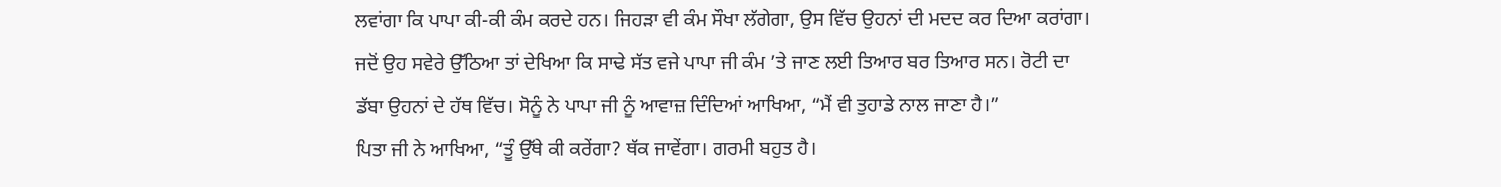ਲਵਾਂਗਾ ਕਿ ਪਾਪਾ ਕੀ-ਕੀ ਕੰਮ ਕਰਦੇ ਹਨ। ਜਿਹੜਾ ਵੀ ਕੰਮ ਸੌਖਾ ਲੱਗੇਗਾ, ਉਸ ਵਿੱਚ ਉਹਨਾਂ ਦੀ ਮਦਦ ਕਰ ਦਿਆ ਕਰਾਂਗਾ। ਜਦੋਂ ਉਹ ਸਵੇਰੇ ਉੱਠਿਆ ਤਾਂ ਦੇਖਿਆ ਕਿ ਸਾਢੇ ਸੱਤ ਵਜੇ ਪਾਪਾ ਜੀ ਕੰਮ ’ਤੇ ਜਾਣ ਲਈ ਤਿਆਰ ਬਰ ਤਿਆਰ ਸਨ। ਰੋਟੀ ਦਾ ਡੱਬਾ ਉਹਨਾਂ ਦੇ ਹੱਥ ਵਿੱਚ। ਸੋਨੂੰ ਨੇ ਪਾਪਾ ਜੀ ਨੂੰ ਆਵਾਜ਼ ਦਿੰਦਿਆਂ ਆਖਿਆ, “ਮੈਂ ਵੀ ਤੁਹਾਡੇ ਨਾਲ ਜਾਣਾ ਹੈ।”
ਪਿਤਾ ਜੀ ਨੇ ਆਖਿਆ, “ਤੂੰ ਉੱਥੇ ਕੀ ਕਰੇਂਗਾ? ਥੱਕ ਜਾਵੇਂਗਾ। ਗਰਮੀ ਬਹੁਤ ਹੈ।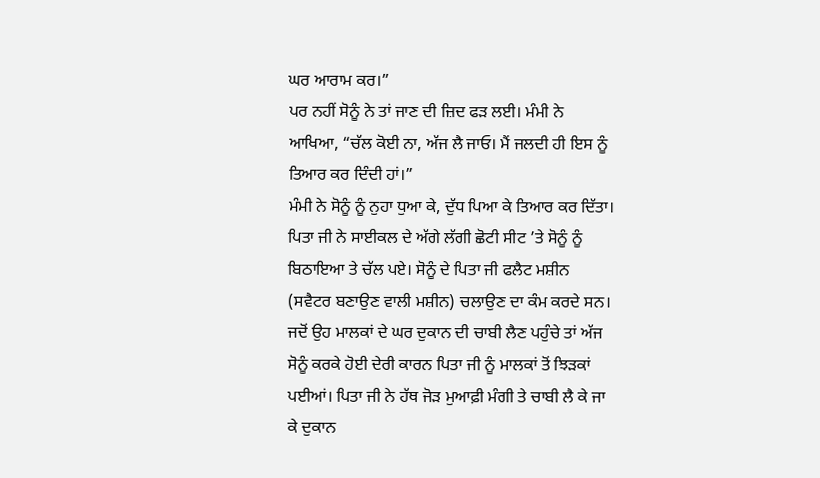ਘਰ ਆਰਾਮ ਕਰ।”
ਪਰ ਨਹੀਂ ਸੋਨੂੰ ਨੇ ਤਾਂ ਜਾਣ ਦੀ ਜ਼ਿਦ ਫੜ ਲਈ। ਮੰਮੀ ਨੇ ਆਖਿਆ, “ਚੱਲ ਕੋਈ ਨਾ, ਅੱਜ ਲੈ ਜਾਓ। ਮੈਂ ਜਲਦੀ ਹੀ ਇਸ ਨੂੰ ਤਿਆਰ ਕਰ ਦਿੰਦੀ ਹਾਂ।”
ਮੰਮੀ ਨੇ ਸੋਨੂੰ ਨੂੰ ਨੁਹਾ ਧੁਆ ਕੇ, ਦੁੱਧ ਪਿਆ ਕੇ ਤਿਆਰ ਕਰ ਦਿੱਤਾ। ਪਿਤਾ ਜੀ ਨੇ ਸਾਈਕਲ ਦੇ ਅੱਗੇ ਲੱਗੀ ਛੋਟੀ ਸੀਟ ’ਤੇ ਸੋਨੂੰ ਨੂੰ ਬਿਠਾਇਆ ਤੇ ਚੱਲ ਪਏ। ਸੋਨੂੰ ਦੇ ਪਿਤਾ ਜੀ ਫਲੈਟ ਮਸ਼ੀਨ (ਸਵੈਟਰ ਬਣਾਉਣ ਵਾਲੀ ਮਸ਼ੀਨ) ਚਲਾਉਣ ਦਾ ਕੰਮ ਕਰਦੇ ਸਨ। ਜਦੋਂ ਉਹ ਮਾਲਕਾਂ ਦੇ ਘਰ ਦੁਕਾਨ ਦੀ ਚਾਬੀ ਲੈਣ ਪਹੁੰਚੇ ਤਾਂ ਅੱਜ ਸੋਨੂੰ ਕਰਕੇ ਹੋਈ ਦੇਰੀ ਕਾਰਨ ਪਿਤਾ ਜੀ ਨੂੰ ਮਾਲਕਾਂ ਤੋਂ ਝਿੜਕਾਂ ਪਈਆਂ। ਪਿਤਾ ਜੀ ਨੇ ਹੱਥ ਜੋੜ ਮੁਆਫ਼ੀ ਮੰਗੀ ਤੇ ਚਾਬੀ ਲੈ ਕੇ ਜਾ ਕੇ ਦੁਕਾਨ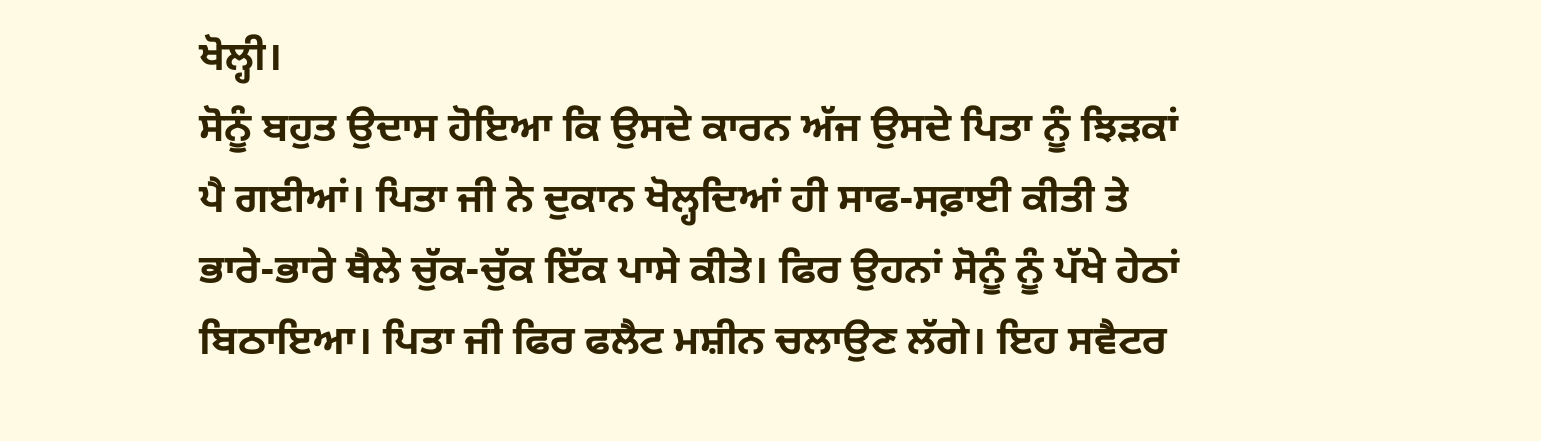ਖੋਲ੍ਹੀ।
ਸੋਨੂੰ ਬਹੁਤ ਉਦਾਸ ਹੋਇਆ ਕਿ ਉਸਦੇ ਕਾਰਨ ਅੱਜ ਉਸਦੇ ਪਿਤਾ ਨੂੰ ਝਿੜਕਾਂ ਪੈ ਗਈਆਂ। ਪਿਤਾ ਜੀ ਨੇ ਦੁਕਾਨ ਖੋਲ੍ਹਦਿਆਂ ਹੀ ਸਾਫ-ਸਫ਼ਾਈ ਕੀਤੀ ਤੇ ਭਾਰੇ-ਭਾਰੇ ਥੈਲੇ ਚੁੱਕ-ਚੁੱਕ ਇੱਕ ਪਾਸੇ ਕੀਤੇ। ਫਿਰ ਉਹਨਾਂ ਸੋਨੂੰ ਨੂੰ ਪੱਖੇ ਹੇਠਾਂ ਬਿਠਾਇਆ। ਪਿਤਾ ਜੀ ਫਿਰ ਫਲੈਟ ਮਸ਼ੀਨ ਚਲਾਉਣ ਲੱਗੇ। ਇਹ ਸਵੈਟਰ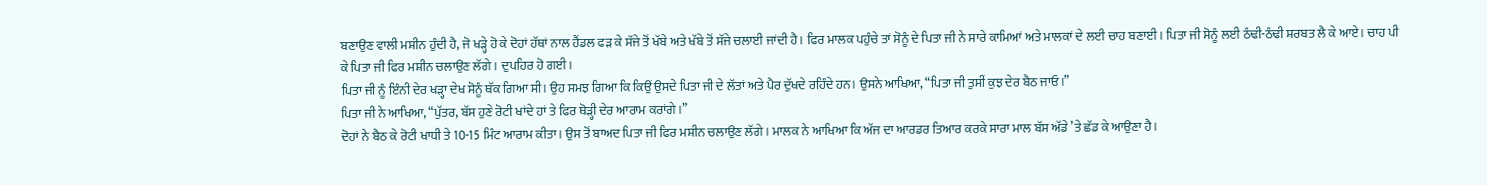ਬਣਾਉਣ ਵਾਲੀ ਮਸ਼ੀਨ ਹੁੰਦੀ ਹੈ, ਜੋ ਖੜ੍ਹੇ ਹੋ ਕੇ ਦੋਹਾਂ ਹੱਥਾਂ ਨਾਲ ਹੈਂਡਲ ਫੜ ਕੇ ਸੱਜੇ ਤੋਂ ਖੱਬੇ ਅਤੇ ਖੱਬੇ ਤੋਂ ਸੱਜੇ ਚਲਾਈ ਜਾਂਦੀ ਹੈ। ਫਿਰ ਮਾਲਕ ਪਹੁੰਚੇ ਤਾਂ ਸੋਨੂੰ ਦੇ ਪਿਤਾ ਜੀ ਨੇ ਸਾਰੇ ਕਾਮਿਆਂ ਅਤੇ ਮਾਲਕਾਂ ਦੇ ਲਈ ਚਾਹ ਬਣਾਈ। ਪਿਤਾ ਜੀ ਸੋਨੂੰ ਲਈ ਠੰਢੀ-ਠੰਢੀ ਸ਼ਰਬਤ ਲੈ ਕੇ ਆਏ। ਚਾਹ ਪੀ ਕੇ ਪਿਤਾ ਜੀ ਫਿਰ ਮਸ਼ੀਨ ਚਲਾਉਣ ਲੱਗੇ। ਦੁਪਹਿਰ ਹੋ ਗਈ।
ਪਿਤਾ ਜੀ ਨੂੰ ਇੰਨੀ ਦੇਰ ਖੜ੍ਹਾ ਦੇਖ ਸੋਨੂੰ ਥੱਕ ਗਿਆ ਸੀ। ਉਹ ਸਮਝ ਗਿਆ ਕਿ ਕਿਉਂ ਉਸਦੇ ਪਿਤਾ ਜੀ ਦੇ ਲੱਤਾਂ ਅਤੇ ਪੈਰ ਦੁੱਖਦੇ ਰਹਿੰਦੇ ਹਨ। ਉਸਨੇ ਆਖਿਆ, “ਪਿਤਾ ਜੀ ਤੁਸੀਂ ਕੁਝ ਦੇਰ ਬੈਠ ਜਾਓ।”
ਪਿਤਾ ਜੀ ਨੇ ਆਖਿਆ, “ਪੁੱਤਰ, ਬੱਸ ਹੁਣੇ ਰੋਟੀ ਖਾਂਦੇ ਹਾਂ ਤੇ ਫਿਰ ਥੋੜ੍ਹੀ ਦੇਰ ਆਰਾਮ ਕਰਾਂਗੇ।”
ਦੋਹਾਂ ਨੇ ਬੈਠ ਕੇ ਰੋਟੀ ਖਾਧੀ ਤੇ 10-15 ਮਿੰਟ ਆਰਾਮ ਕੀਤਾ। ਉਸ ਤੋਂ ਬਾਅਦ ਪਿਤਾ ਜੀ ਫਿਰ ਮਸ਼ੀਨ ਚਲਾਉਣ ਲੱਗੇ। ਮਾਲਕ ਨੇ ਆਖਿਆ ਕਿ ਅੱਜ ਦਾ ਆਰਡਰ ਤਿਆਰ ਕਰਕੇ ਸਾਰਾ ਮਾਲ ਬੱਸ ਅੱਡੇ ’ਤੇ ਛੱਡ ਕੇ ਆਉਣਾ ਹੈ।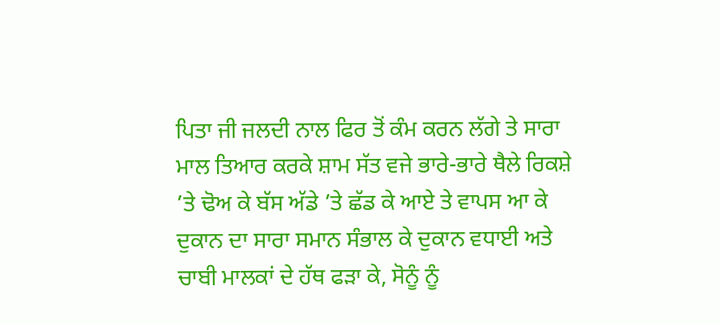ਪਿਤਾ ਜੀ ਜਲਦੀ ਨਾਲ ਫਿਰ ਤੋਂ ਕੰਮ ਕਰਨ ਲੱਗੇ ਤੇ ਸਾਰਾ ਮਾਲ ਤਿਆਰ ਕਰਕੇ ਸ਼ਾਮ ਸੱਤ ਵਜੇ ਭਾਰੇ-ਭਾਰੇ ਥੈਲੇ ਰਿਕਸ਼ੇ ’ਤੇ ਢੋਅ ਕੇ ਬੱਸ ਅੱਡੇ ’ਤੇ ਛੱਡ ਕੇ ਆਏ ਤੇ ਵਾਪਸ ਆ ਕੇ ਦੁਕਾਨ ਦਾ ਸਾਰਾ ਸਮਾਨ ਸੰਭਾਲ ਕੇ ਦੁਕਾਨ ਵਧਾਈ ਅਤੇ ਚਾਬੀ ਮਾਲਕਾਂ ਦੇ ਹੱਥ ਫੜਾ ਕੇ, ਸੋਨੂੰ ਨੂੰ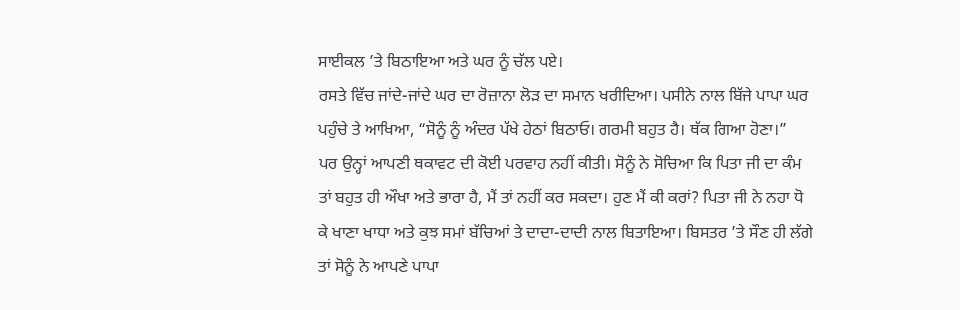ਸਾਈਕਲ ’ਤੇ ਬਿਠਾਇਆ ਅਤੇ ਘਰ ਨੂੰ ਚੱਲ ਪਏ।
ਰਸਤੇ ਵਿੱਚ ਜਾਂਦੇ-ਜਾਂਦੇ ਘਰ ਦਾ ਰੋਜ਼ਾਨਾ ਲੋੜ ਦਾ ਸਮਾਨ ਖਰੀਦਿਆ। ਪਸੀਨੇ ਨਾਲ ਬਿੱਜੇ ਪਾਪਾ ਘਰ ਪਹੁੰਚੇ ਤੇ ਆਖਿਆ, “ਸੋਨੂੰ ਨੂੰ ਅੰਦਰ ਪੱਖੇ ਹੇਠਾਂ ਬਿਠਾਓ। ਗਰਮੀ ਬਹੁਤ ਹੈ। ਥੱਕ ਗਿਆ ਹੋਣਾ।”
ਪਰ ਉਨ੍ਹਾਂ ਆਪਣੀ ਥਕਾਵਟ ਦੀ ਕੋਈ ਪਰਵਾਹ ਨਹੀਂ ਕੀਤੀ। ਸੋਨੂੰ ਨੇ ਸੋਚਿਆ ਕਿ ਪਿਤਾ ਜੀ ਦਾ ਕੰਮ ਤਾਂ ਬਹੁਤ ਹੀ ਔਖਾ ਅਤੇ ਭਾਰਾ ਹੈ, ਮੈਂ ਤਾਂ ਨਹੀਂ ਕਰ ਸਕਦਾ। ਹੁਣ ਮੈਂ ਕੀ ਕਰਾਂ? ਪਿਤਾ ਜੀ ਨੇ ਨਹਾ ਧੋ ਕੇ ਖਾਣਾ ਖਾਧਾ ਅਤੇ ਕੁਝ ਸਮਾਂ ਬੱਚਿਆਂ ਤੇ ਦਾਦਾ-ਦਾਦੀ ਨਾਲ ਬਿਤਾਇਆ। ਬਿਸਤਰ ’ਤੇ ਸੌਣ ਹੀ ਲੱਗੇ ਤਾਂ ਸੋਨੂੰ ਨੇ ਆਪਣੇ ਪਾਪਾ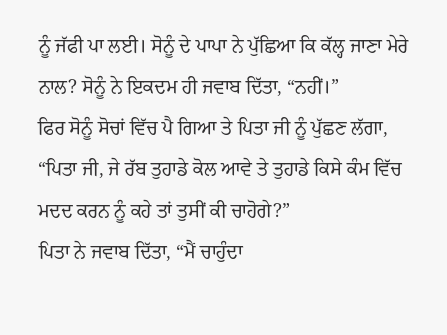ਨੂੰ ਜੱਫੀ ਪਾ ਲਈ। ਸੋਨੂੰ ਦੇ ਪਾਪਾ ਨੇ ਪੁੱਛਿਆ ਕਿ ਕੱਲ੍ਹ ਜਾਣਾ ਮੇਰੇ ਨਾਲ? ਸੋਨੂੰ ਨੇ ਇਕਦਮ ਹੀ ਜਵਾਬ ਦਿੱਤਾ, “ਨਹੀਂ।”
ਫਿਰ ਸੋਨੂੰ ਸੋਚਾਂ ਵਿੱਚ ਪੈ ਗਿਆ ਤੇ ਪਿਤਾ ਜੀ ਨੂੰ ਪੁੱਛਣ ਲੱਗਾ, “ਪਿਤਾ ਜੀ, ਜੇ ਰੱਬ ਤੁਹਾਡੇ ਕੋਲ ਆਵੇ ਤੇ ਤੁਹਾਡੇ ਕਿਸੇ ਕੰਮ ਵਿੱਚ ਮਦਦ ਕਰਨ ਨੂੰ ਕਹੇ ਤਾਂ ਤੁਸੀਂ ਕੀ ਚਾਹੋਗੇ?”
ਪਿਤਾ ਨੇ ਜਵਾਬ ਦਿੱਤਾ, “ਮੈਂ ਚਾਹੁੰਦਾ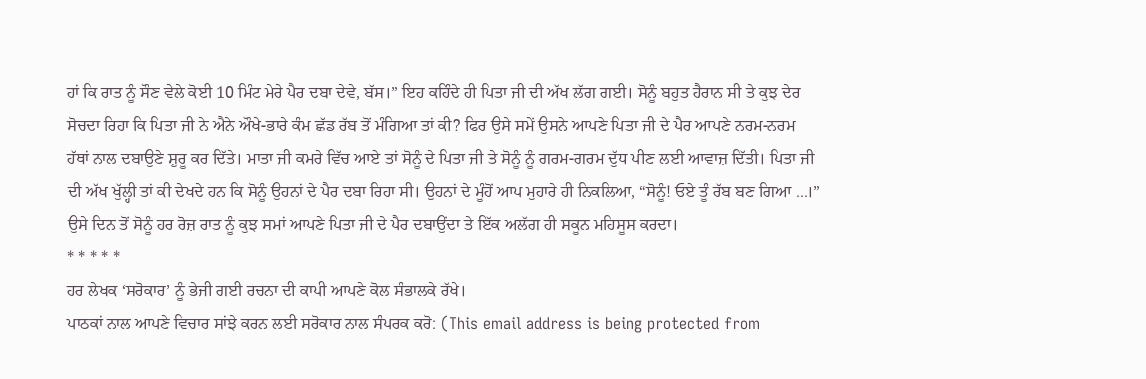ਹਾਂ ਕਿ ਰਾਤ ਨੂੰ ਸੌਣ ਵੇਲੇ ਕੋਈ 10 ਮਿੰਟ ਮੇਰੇ ਪੈਰ ਦਬਾ ਦੇਵੇ, ਬੱਸ।” ਇਹ ਕਹਿੰਦੇ ਹੀ ਪਿਤਾ ਜੀ ਦੀ ਅੱਖ ਲੱਗ ਗਈ। ਸੋਨੂੰ ਬਹੁਤ ਹੈਰਾਨ ਸੀ ਤੇ ਕੁਝ ਦੇਰ ਸੋਚਦਾ ਰਿਹਾ ਕਿ ਪਿਤਾ ਜੀ ਨੇ ਐਨੇ ਔਖੇ-ਭਾਰੇ ਕੰਮ ਛੱਡ ਰੱਬ ਤੋਂ ਮੰਗਿਆ ਤਾਂ ਕੀ? ਫਿਰ ਉਸੇ ਸਮੇਂ ਉਸਨੇ ਆਪਣੇ ਪਿਤਾ ਜੀ ਦੇ ਪੈਰ ਆਪਣੇ ਨਰਮ-ਨਰਮ ਹੱਥਾਂ ਨਾਲ ਦਬਾਉਣੇ ਸ਼ੁਰੂ ਕਰ ਦਿੱਤੇ। ਮਾਤਾ ਜੀ ਕਮਰੇ ਵਿੱਚ ਆਏ ਤਾਂ ਸੋਨੂੰ ਦੇ ਪਿਤਾ ਜੀ ਤੇ ਸੋਨੂੰ ਨੂੰ ਗਰਮ-ਗਰਮ ਦੁੱਧ ਪੀਣ ਲਈ ਆਵਾਜ਼ ਦਿੱਤੀ। ਪਿਤਾ ਜੀ ਦੀ ਅੱਖ ਖੁੱਲ੍ਹੀ ਤਾਂ ਕੀ ਦੇਖਦੇ ਹਨ ਕਿ ਸੋਨੂੰ ਉਹਨਾਂ ਦੇ ਪੈਰ ਦਬਾ ਰਿਹਾ ਸੀ। ਉਹਨਾਂ ਦੇ ਮੂੰਹੋਂ ਆਪ ਮੁਹਾਰੇ ਹੀ ਨਿਕਲਿਆ, “ਸੋਨੂੰ! ਓਏ ਤੂੰ ਰੱਬ ਬਣ ਗਿਆ ...।”
ਉਸੇ ਦਿਨ ਤੋਂ ਸੋਨੂੰ ਹਰ ਰੋਜ਼ ਰਾਤ ਨੂੰ ਕੁਝ ਸਮਾਂ ਆਪਣੇ ਪਿਤਾ ਜੀ ਦੇ ਪੈਰ ਦਬਾਉਂਦਾ ਤੇ ਇੱਕ ਅਲੱਗ ਹੀ ਸਕੂਨ ਮਹਿਸੂਸ ਕਰਦਾ।
* * * * *
ਹਰ ਲੇਖਕ ‘ਸਰੋਕਾਰ’ ਨੂੰ ਭੇਜੀ ਗਈ ਰਚਨਾ ਦੀ ਕਾਪੀ ਆਪਣੇ ਕੋਲ ਸੰਭਾਲਕੇ ਰੱਖੇ।
ਪਾਠਕਾਂ ਨਾਲ ਆਪਣੇ ਵਿਚਾਰ ਸਾਂਝੇ ਕਰਨ ਲਈ ਸਰੋਕਾਰ ਨਾਲ ਸੰਪਰਕ ਕਰੋ: (This email address is being protected from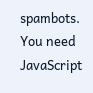spambots. You need JavaScript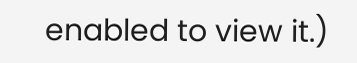enabled to view it.)